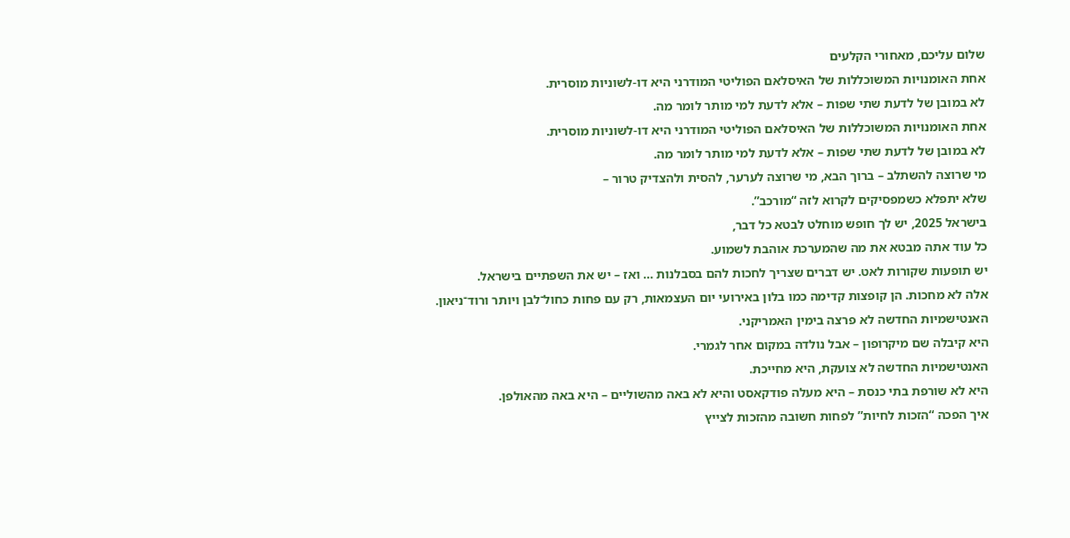שלום עליכם, מאחורי הקלעים
אחת האומנויות המשוכללות של האיסלאם הפוליטי המודרני היא דו-לשוניות מוסרית.
לא במובן של לדעת שתי שפות – אלא לדעת למי מותר לומר מה.
אחת האומנויות המשוכללות של האיסלאם הפוליטי המודרני היא דו-לשוניות מוסרית.
לא במובן של לדעת שתי שפות – אלא לדעת למי מותר לומר מה.
מי שרוצה להשתלב – ברוך הבא, מי שרוצה לערער, להסית ולהצדיק טרור –
שלא יתפלא כשמפסיקים לקרוא לזה “מורכב”.
בישראל 2025, יש לך חופש מוחלט לבטא כל דבר,
כל עוד אתה מבטא את מה שהמערכת אוהבת לשמוע.
יש תופעות שקורות לאט. יש דברים שצריך לחכות להם בסבלנות … ואז – יש את השפתיים בישראל.
אלה לא מחכות. הן קופצות קדימה כמו בלון באירועי יום העצמאות, רק עם פחות כחול־לבן ויותר ורוד־ניאון.
האנטישמיות החדשה לא פרצה בימין האמריקני.
היא קיבלה שם מיקרופון – אבל נולדה במקום אחר לגמרי.
האנטישמיות החדשה לא צועקת, היא מחייכת.
היא לא שורפת בתי כנסת – היא מעלה פודקאסט והיא לא באה מהשוליים – היא באה מהאולפן.
איך הפכה “הזכות לחיות” לפחות חשובה מהזכות לצייץ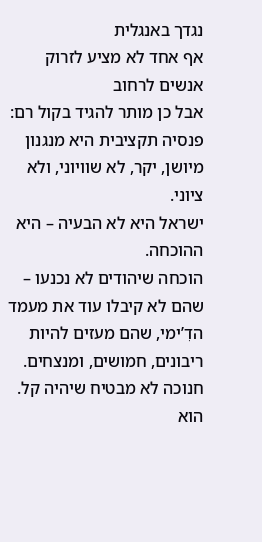נגדך באנגלית
אף אחד לא מציע לזרוק אנשים לרחוב
אבל כן מותר להגיד בקול רם: פנסיה תקציבית היא מנגנון מיושן, יקר, לא שוויוני, ולא ציוני.
ישראל היא לא הבעיה – היא ההוכחה.
הוכחה שיהודים לא נכנעו – שהם לא קיבלו עוד את מעמד הדִ’ימי, שהם מעזים להיות ריבונים, חמושים, ומנצחים.
חנוכה לא מבטיח שיהיה קל. הוא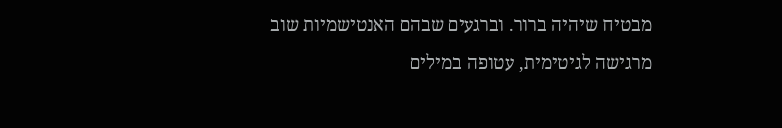מבטיח שיהיה ברור. וברגעים שבהם האנטישמיות שוב מרגישה לגיטימית, עטופה במילים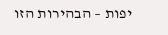יפות – הבהירות הזו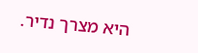היא מצרך נדיר.